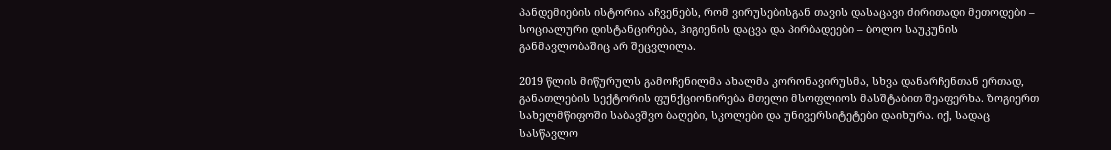პანდემიების ისტორია აჩვენებს, რომ ვირუსებისგან თავის დასაცავი ძირითადი მეთოდები – სოციალური დისტანცირება, ჰიგიენის დაცვა და პირბადეები – ბოლო საუკუნის განმავლობაშიც არ შეცვლილა.

2019 წლის მიწურულს გამოჩენილმა ახალმა კორონავირუსმა, სხვა დანარჩენთან ერთად, განათლების სექტორის ფუნქციონირება მთელი მსოფლიოს მასშტაბით შეაფერხა. ზოგიერთ სახელმწიფოში საბავშვო ბაღები, სკოლები და უნივერსიტეტები დაიხურა. იქ, სადაც სასწავლო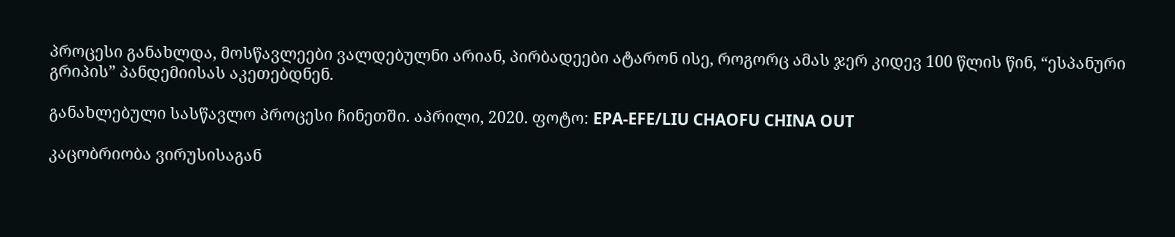პროცესი განახლდა, მოსწავლეები ვალდებულნი არიან, პირბადეები ატარონ ისე, როგორც ამას ჯერ კიდევ 100 წლის წინ, “ესპანური გრიპის” პანდემიისას აკეთებდნენ.

განახლებული სასწავლო პროცესი ჩინეთში. აპრილი, 2020. ფოტო: EPA-EFE/LIU CHAOFU CHINA OUT

კაცობრიობა ვირუსისაგან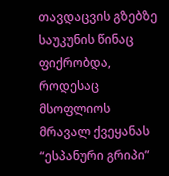თავდაცვის გზებზე საუკუნის წინაც ფიქრობდა, როდესაც მსოფლიოს მრავალ ქვეყანას “ესპანური გრიპი”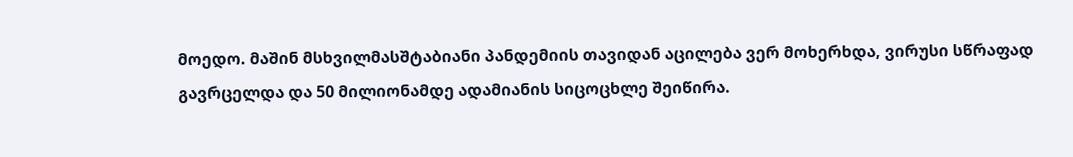მოედო. მაშინ მსხვილმასშტაბიანი პანდემიის თავიდან აცილება ვერ მოხერხდა, ვირუსი სწრაფად გავრცელდა და 50 მილიონამდე ადამიანის სიცოცხლე შეიწირა.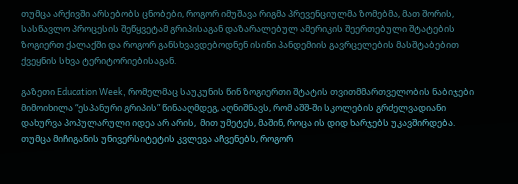თუმცა არქივში არსებობს ცნობები, როგორ იმუშავა რიგმა პრევენციულმა ზომებმა, მათ შორის, სასწავლო პროცესის შეწყვეტამ გრიპისაგან დაზარალებულ ამერიკის შეერთებული შტატების ზოგიერთ ქალაქში და როგორ განსხვავდებოდნენ ისინი პანდემიის გავრცელების მასშტაბებით ქვეყნის სხვა ტერიტორიებისაგან.

გაზეთი Education Week, რომელმაც საუკუნის წინ ზოგიერთი შტატის თვითმმართველობის ნაბიჯები მიმოიხილა “ესპანური გრიპის” წინააღმდეგ, აღნიშნავს, რომ აშშ-ში სკოლების გრძელვადიანი დახურვა პოპულარული იდეა არ არის,  მით უმეტეს, მაშინ, როცა ის დიდ ხარჯებს უკავშირდება. თუმცა მიჩიგანის უნივერსიტეტის კვლევა აჩვენებს, როგორ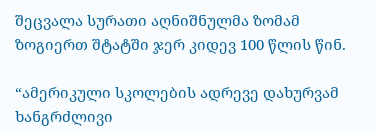შეცვალა სურათი აღნიშნულმა ზომამ ზოგიერთ შტატში ჯერ კიდევ 100 წლის წინ.

“ამერიკული სკოლების ადრევე დახურვამ ხანგრძლივი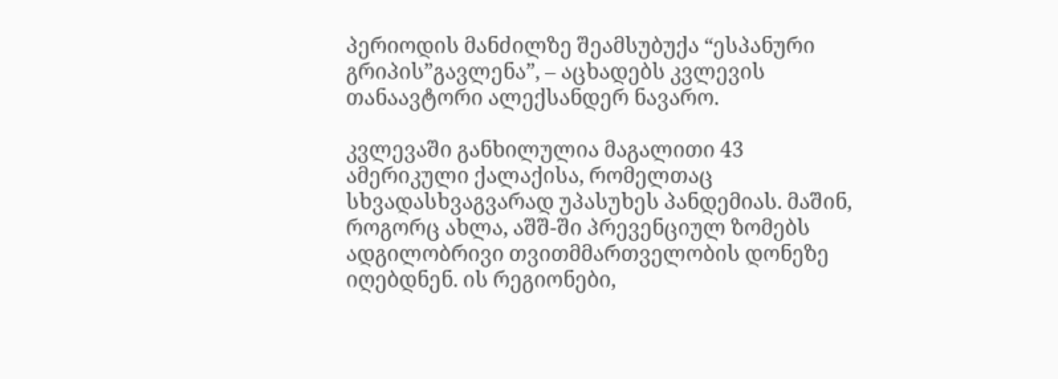პერიოდის მანძილზე შეამსუბუქა “ესპანური გრიპის”გავლენა”, – აცხადებს კვლევის თანაავტორი ალექსანდერ ნავარო.

კვლევაში განხილულია მაგალითი 43 ამერიკული ქალაქისა, რომელთაც სხვადასხვაგვარად უპასუხეს პანდემიას. მაშინ, როგორც ახლა, აშშ-ში პრევენციულ ზომებს ადგილობრივი თვითმმართველობის დონეზე იღებდნენ. ის რეგიონები,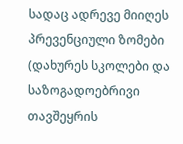სადაც ადრევე მიიღეს პრევენციული ზომები (დახურეს სკოლები და საზოგადოებრივი თავშეყრის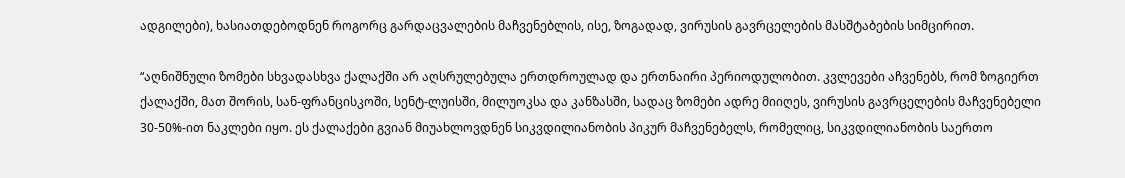ადგილები), ხასიათდებოდნენ როგორც გარდაცვალების მაჩვენებლის, ისე, ზოგადად, ვირუსის გავრცელების მასშტაბების სიმცირით.

“აღნიშნული ზომები სხვადასხვა ქალაქში არ აღსრულებულა ერთდროულად და ერთნაირი პერიოდულობით. კვლევები აჩვენებს, რომ ზოგიერთ ქალაქში, მათ შორის, სან-ფრანცისკოში, სენტ-ლუისში, მილუოკსა და კანზასში, სადაც ზომები ადრე მიიღეს, ვირუსის გავრცელების მაჩვენებელი 30-50%-ით ნაკლები იყო. ეს ქალაქები გვიან მიუახლოვდნენ სიკვდილიანობის პიკურ მაჩვენებელს, რომელიც, სიკვდილიანობის საერთო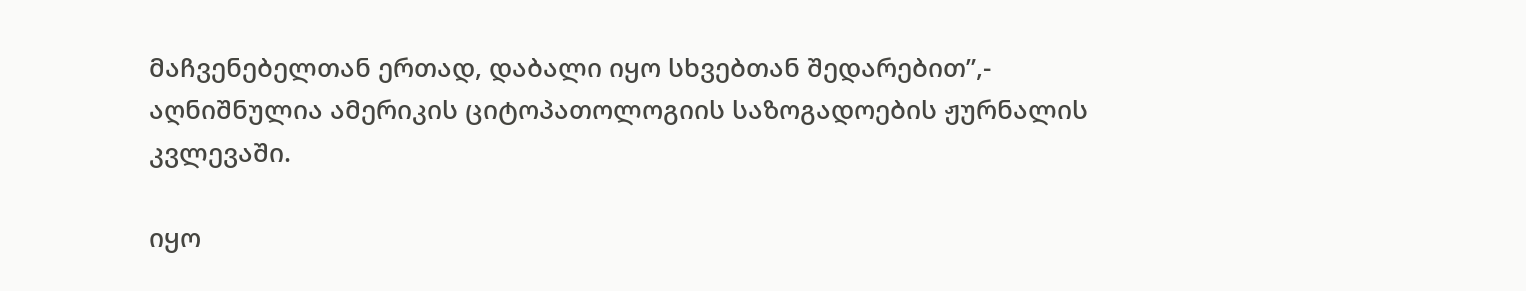მაჩვენებელთან ერთად, დაბალი იყო სხვებთან შედარებით”,- აღნიშნულია ამერიკის ციტოპათოლოგიის საზოგადოების ჟურნალის კვლევაში.

იყო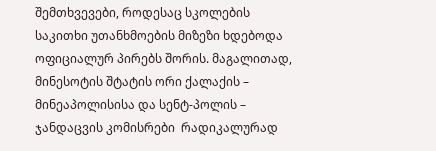შემთხვევები, როდესაც სკოლების საკითხი უთანხმოების მიზეზი ხდებოდა ოფიციალურ პირებს შორის. მაგალითად, მინესოტის შტატის ორი ქალაქის – მინეაპოლისისა და სენტ-პოლის – ჯანდაცვის კომისრები  რადიკალურად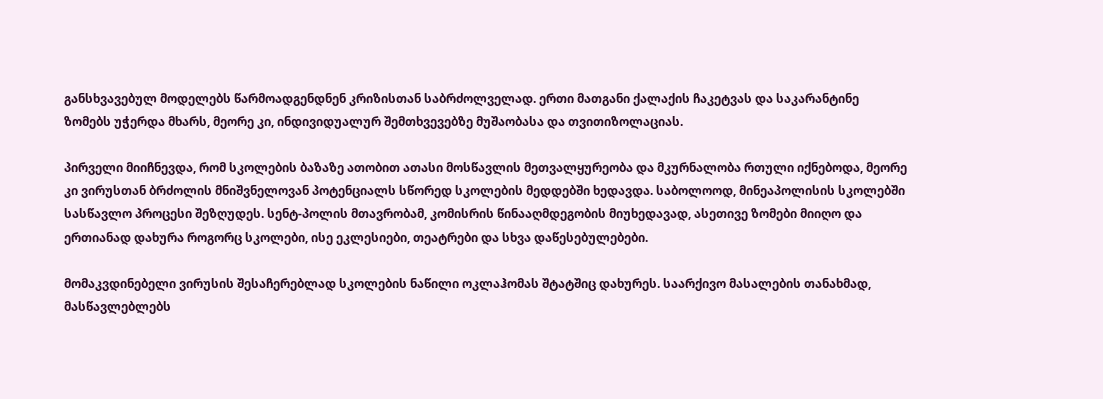განსხვავებულ მოდელებს წარმოადგენდნენ კრიზისთან საბრძოლველად. ერთი მათგანი ქალაქის ჩაკეტვას და საკარანტინე ზომებს უჭერდა მხარს, მეორე კი, ინდივიდუალურ შემთხვევებზე მუშაობასა და თვითიზოლაციას.

პირველი მიიჩნევდა, რომ სკოლების ბაზაზე ათობით ათასი მოსწავლის მეთვალყურეობა და მკურნალობა რთული იქნებოდა, მეორე კი ვირუსთან ბრძოლის მნიშვნელოვან პოტენციალს სწორედ სკოლების მედდებში ხედავდა. საბოლოოდ, მინეაპოლისის სკოლებში სასწავლო პროცესი შეზღუდეს. სენტ-პოლის მთავრობამ, კომისრის წინააღმდეგობის მიუხედავად, ასეთივე ზომები მიიღო და ერთიანად დახურა როგორც სკოლები, ისე ეკლესიები, თეატრები და სხვა დაწესებულებები.

მომაკვდინებელი ვირუსის შესაჩერებლად სკოლების ნაწილი ოკლაჰომას შტატშიც დახურეს. საარქივო მასალების თანახმად, მასწავლებლებს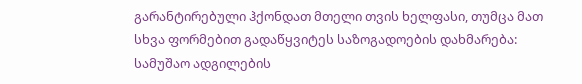გარანტირებული ჰქონდათ მთელი თვის ხელფასი, თუმცა მათ სხვა ფორმებით გადაწყვიტეს საზოგადოების დახმარება: სამუშაო ადგილების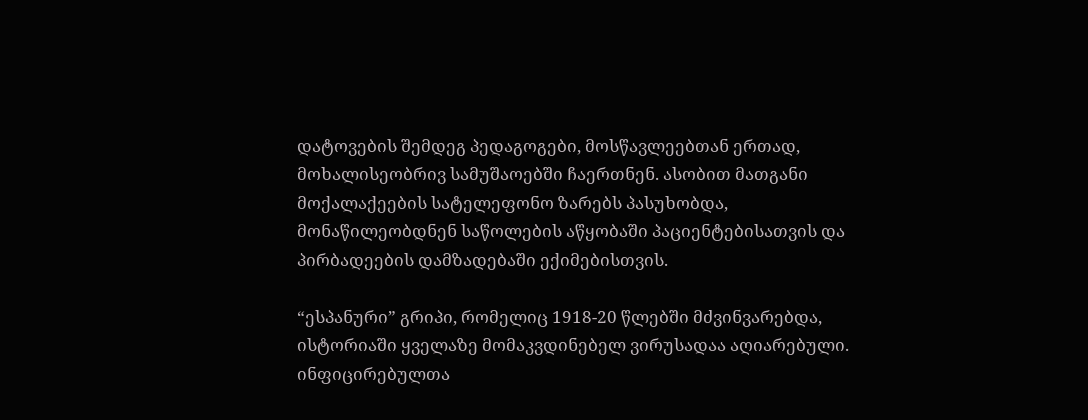დატოვების შემდეგ პედაგოგები, მოსწავლეებთან ერთად, მოხალისეობრივ სამუშაოებში ჩაერთნენ. ასობით მათგანი მოქალაქეების სატელეფონო ზარებს პასუხობდა, მონაწილეობდნენ საწოლების აწყობაში პაციენტებისათვის და პირბადეების დამზადებაში ექიმებისთვის.

“ესპანური” გრიპი, რომელიც 1918-20 წლებში მძვინვარებდა, ისტორიაში ყველაზე მომაკვდინებელ ვირუსადაა აღიარებული. ინფიცირებულთა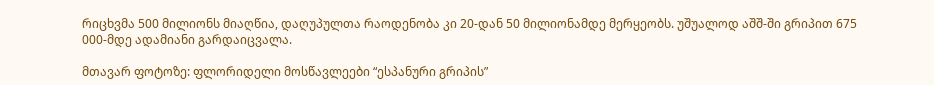რიცხვმა 500 მილიონს მიაღწია, დაღუპულთა რაოდენობა კი 20-დან 50 მილიონამდე მერყეობს. უშუალოდ აშშ-ში გრიპით 675 000-მდე ადამიანი გარდაიცვალა.

მთავარ ფოტოზე: ფლორიდელი მოსწავლეები “ესპანური გრიპის”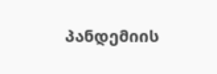პანდემიის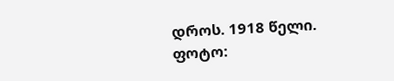დროს. 1918 წელი. ფოტო: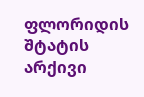ფლორიდის შტატის არქივი